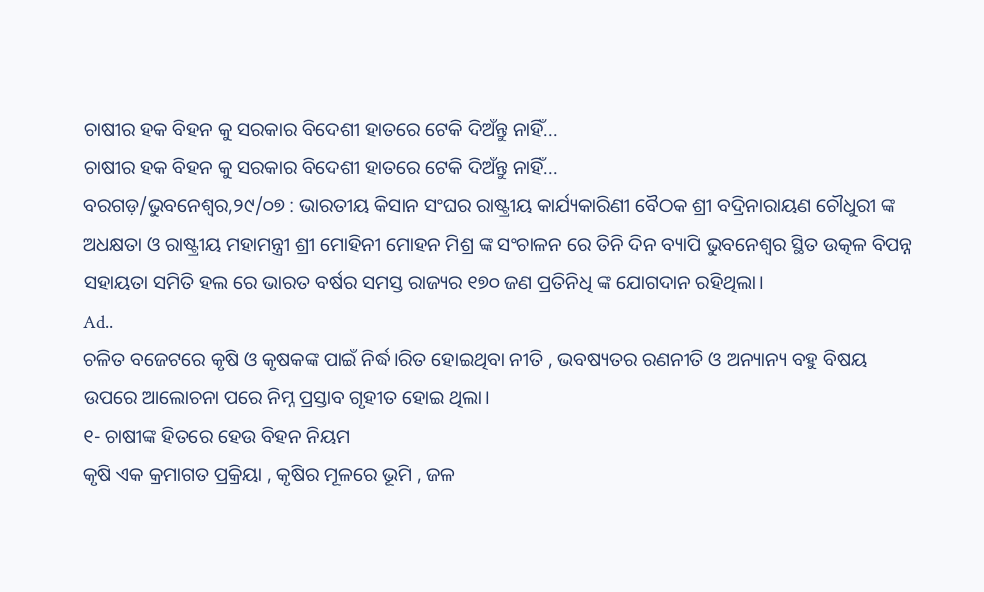ଚାଷୀର ହକ ବିହନ କୁ ସରକାର ବିଦେଶୀ ହାତରେ ଟେକି ଦିଅଁନ୍ତୁ ନାହିଁ...
ଚାଷୀର ହକ ବିହନ କୁ ସରକାର ବିଦେଶୀ ହାତରେ ଟେକି ଦିଅଁନ୍ତୁ ନାହିଁ...
ବରଗଡ଼/ଭୁବନେଶ୍ୱର,୨୯/୦୭ : ଭାରତୀୟ କିସାନ ସଂଘର ରାଷ୍ଟ୍ରୀୟ କାର୍ଯ୍ୟକାରିଣୀ ବୈଠକ ଶ୍ରୀ ବଦ୍ରିନାରାୟଣ ଚୌଧୁରୀ ଙ୍କ ଅଧକ୍ଷତା ଓ ରାଷ୍ଟ୍ରୀୟ ମହାମନ୍ତ୍ରୀ ଶ୍ରୀ ମୋହିନୀ ମୋହନ ମିଶ୍ର ଙ୍କ ସଂଚାଳନ ରେ ତିନି ଦିନ ବ୍ୟାପି ଭୁବନେଶ୍ୱର ସ୍ଥିତ ଉତ୍କଳ ବିପନ୍ନ ସହାୟତା ସମିତି ହଲ ରେ ଭାରତ ବର୍ଷର ସମସ୍ତ ରାଜ୍ୟର ୧୭୦ ଜଣ ପ୍ରତିନିଧି ଙ୍କ ଯୋଗଦାନ ରହିଥିଲା।
Ad..
ଚଳିତ ବଜେଟରେ କୃଷି ଓ କୃଷକଙ୍କ ପାଇଁ ନିର୍ଦ୍ଧ।ରିତ ହୋଇଥିବା ନୀତି , ଭବଷ୍ୟତର ରଣନୀତି ଓ ଅନ୍ୟାନ୍ୟ ବହୁ ବିଷୟ ଉପରେ ଆଲୋଚନା ପରେ ନିମ୍ନ ପ୍ରସ୍ତାବ ଗୃହୀତ ହୋଇ ଥିଲା।
୧- ଚାଷୀଙ୍କ ହିତରେ ହେଉ ବିହନ ନିୟମ
କୃଷି ଏକ କ୍ରମାଗତ ପ୍ରକ୍ରିୟା , କୃଷିର ମୂଳରେ ଭୂମି , ଜଳ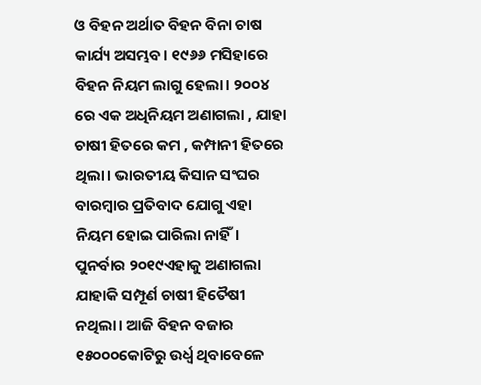ଓ ବିହନ ଅର୍ଥାତ ବିହନ ବିନା ଚାଷ କାର୍ଯ୍ୟ ଅସମ୍ଭବ। ୧୯୬୬ ମସିହାରେ ବିହନ ନିୟମ ଲାଗୁ ହେଲା। ୨୦୦୪ ରେ ଏକ ଅଧିନିୟମ ଅଣାଗଲା , ଯାହା ଚାଷୀ ହିତରେ କମ , କମ୍ପାନୀ ହିତରେ ଥିଲା। ଭାରତୀୟ କିସାନ ସଂଘର ବାରମ୍ବାର ପ୍ରତିବାଦ ଯୋଗୁ ଏହା ନିୟମ ହୋଇ ପାରିଲା ନାହିଁ। ପୁନର୍ବାର ୨୦୧୯ଏହାକୁ ଅଣାଗଲା ଯାହାକି ସମ୍ପୂର୍ଣ ଚାଷୀ ହିତୈଷୀ ନଥିଲା। ଆଜି ବିହନ ବଜାର ୧୫୦୦୦କୋଟିରୁ ଉର୍ଧ୍ଵ ଥିବାବେଳେ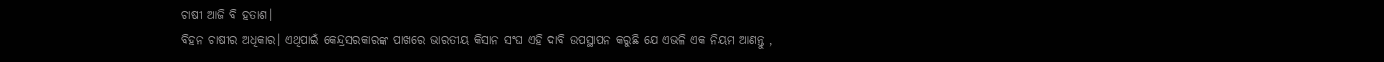ଚାଷୀ ଆଜି ବି ହତାଶ।
ବିହନ ଚାଷୀର ଅଧିକାର। ଏଥିପାଇଁ କେନ୍ଦ୍ରସରକାରଙ୍କ ପାଖରେ ଭାରତୀୟ କିସାନ ସଂଘ ଏହି ଦାବି ଉପସ୍ଥାପନ କରୁଛି ଯେ ଏଭଳି ଏକ ନିୟମ ଆଣନ୍ତୁ ,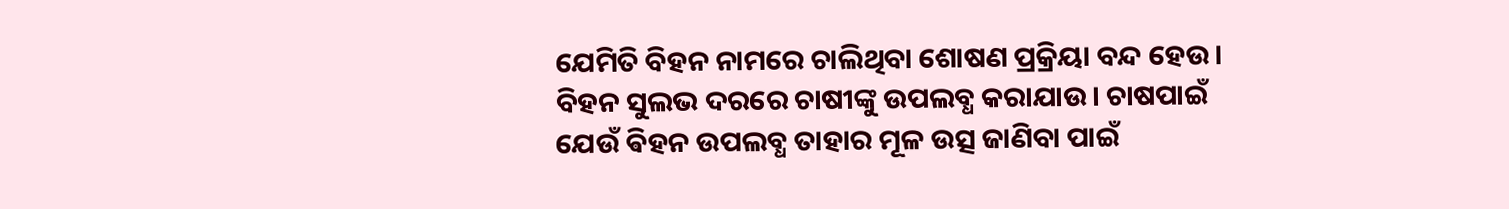ଯେମିତି ବିହନ ନାମରେ ଚାଲିଥିବା ଶୋଷଣ ପ୍ରକ୍ରିୟା ବନ୍ଦ ହେଉ। ବିହନ ସୁଲଭ ଦରରେ ଚାଷୀଙ୍କୁ ଉପଲବ୍ଧ କରାଯାଉ। ଚାଷପାଇଁ ଯେଉଁ ଵିହନ ଉପଲବ୍ଧ ତାହାର ମୂଳ ଉତ୍ସ ଜାଣିବା ପାଇଁ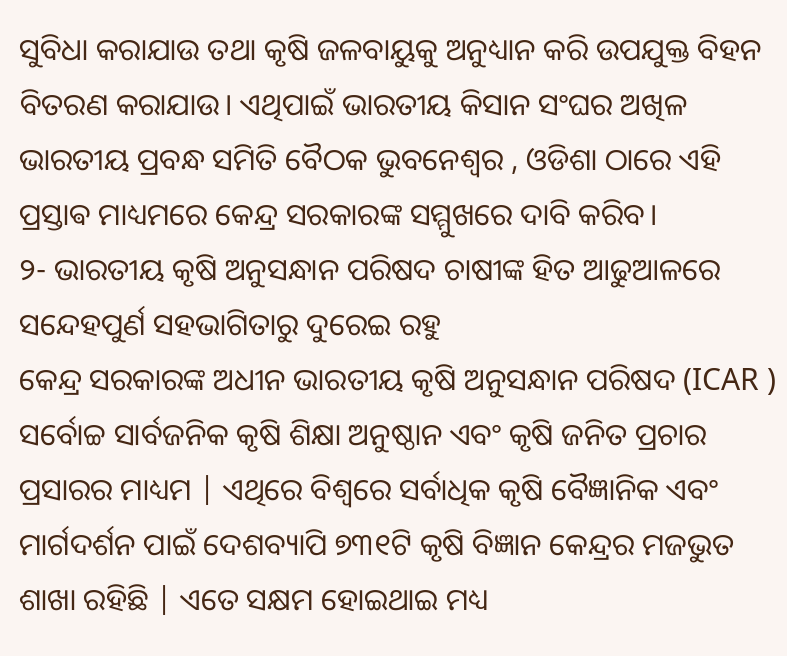ସୁବିଧା କରାଯାଉ ତଥା କୃଷି ଜଳବାୟୁକୁ ଅନୁଧ୍ୟାନ କରି ଉପଯୁକ୍ତ ବିହନ ବିତରଣ କରାଯାଉ। ଏଥିପାଇଁ ଭାରତୀୟ କିସାନ ସଂଘର ଅଖିଳ ଭାରତୀୟ ପ୍ରବନ୍ଧ ସମିତି ବୈଠକ ଭୁବନେଶ୍ୱର , ଓଡିଶା ଠାରେ ଏହି ପ୍ରସ୍ତାଵ ମାଧ୍ୟମରେ କେନ୍ଦ୍ର ସରକାରଙ୍କ ସମ୍ମୁଖରେ ଦାବି କରିବ।
୨- ଭାରତୀୟ କୃଷି ଅନୁସନ୍ଧାନ ପରିଷଦ ଚାଷୀଙ୍କ ହିତ ଆଢୁଆଳରେ ସନ୍ଦେହପୁର୍ଣ ସହଭାଗିତାରୁ ଦୁରେଇ ରହୁ
କେନ୍ଦ୍ର ସରକାରଙ୍କ ଅଧୀନ ଭାରତୀୟ କୃଷି ଅନୁସନ୍ଧାନ ପରିଷଦ (ICAR ) ସର୍ବୋଚ୍ଚ ସାର୍ବଜନିକ କୃଷି ଶିକ୍ଷା ଅନୁଷ୍ଠାନ ଏବଂ କୃଷି ଜନିତ ପ୍ରଚାର ପ୍ରସାରର ମାଧ୍ୟମ | ଏଥିରେ ବିଶ୍ୱରେ ସର୍ବାଧିକ କୃଷି ବୈଜ୍ଞାନିକ ଏବଂ ମାର୍ଗଦର୍ଶନ ପାଇଁ ଦେଶବ୍ୟାପି ୭୩୧ଟି କୃଷି ବିଜ୍ଞାନ କେନ୍ଦ୍ରର ମଜଭୁତ ଶାଖା ରହିଛି | ଏତେ ସକ୍ଷମ ହୋଇଥାଇ ମଧ୍ୟ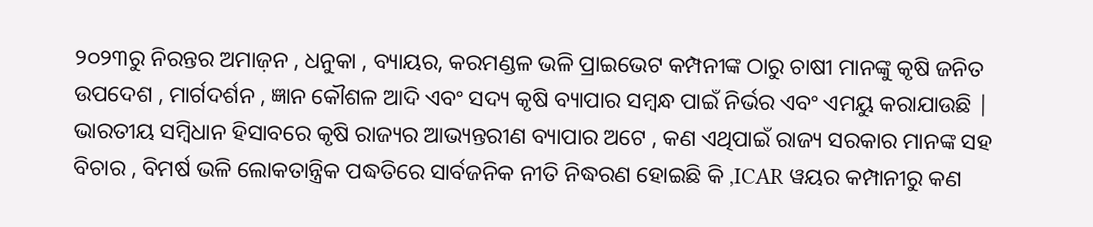୨୦୨୩ରୁ ନିରନ୍ତର ଅମାଜ଼ନ , ଧନୁକା , ବ୍ୟାୟର, କରମଣ୍ଡଳ ଭଳି ପ୍ରାଇଭେଟ କମ୍ପନୀଙ୍କ ଠାରୁ ଚାଷୀ ମାନଙ୍କୁ କୃଷି ଜନିତ ଉପଦେଶ , ମାର୍ଗଦର୍ଶନ , ଜ୍ଞାନ କୌଶଳ ଆଦି ଏବଂ ସଦ୍ୟ କୃଷି ବ୍ୟାପାର ସମ୍ବନ୍ଧ ପାଇଁ ନିର୍ଭର ଏବଂ ଏମୟୁ କରାଯାଉଛି |
ଭାରତୀୟ ସମ୍ବିଧାନ ହିସାବରେ କୃଷି ରାଜ୍ୟର ଆଭ୍ୟନ୍ତରୀଣ ବ୍ୟାପାର ଅଟେ , କଣ ଏଥିପାଇଁ ରାଜ୍ୟ ସରକାର ମାନଙ୍କ ସହ ବିଚାର , ବିମର୍ଷ ଭଳି ଲୋକତାନ୍ତ୍ରିକ ପଦ୍ଧତିରେ ସାର୍ବଜନିକ ନୀତି ନିଦ୍ଧରଣ ହୋଇଛି କି ,ICAR ୱୟର କମ୍ପାନୀରୁ କଣ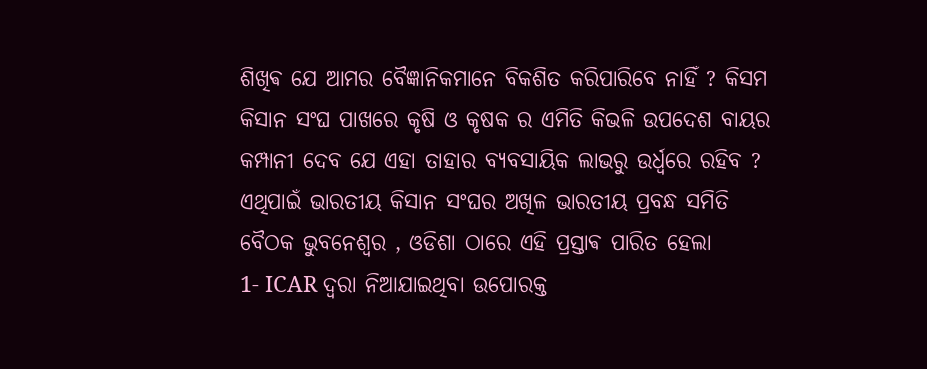ଶିଖିଵ ଯେ ଆମର ବୈଜ୍ଞାନିକମାନେ ବିକଶିତ କରିପାରିବେ ନାହିଁ ? କିସମ କିସାନ ସଂଘ ପାଖରେ କୃଷି ଓ କୃଷକ ର ଏମିତି କିଭଳି ଉପଦେଶ ବାୟର କମ୍ପାନୀ ଦେବ ଯେ ଏହା ତାହାର ବ୍ୟବସାୟିକ ଲାଭରୁ ଉର୍ଧ୍ଵରେ ରହିବ ?
ଏଥିପାଇଁ ଭାରତୀୟ କିସାନ ସଂଘର ଅଖିଳ ଭାରତୀୟ ପ୍ରବନ୍ଧ ସମିତି ବୈଠକ ଭୁବନେଶ୍ୱର , ଓଡିଶା ଠାରେ ଏହି ପ୍ରସ୍ତାଵ ପାରିତ ହେଲା
1- ICAR ଦ୍ୱରା ନିଆଯାଇଥିବା ଉପୋରକ୍ତ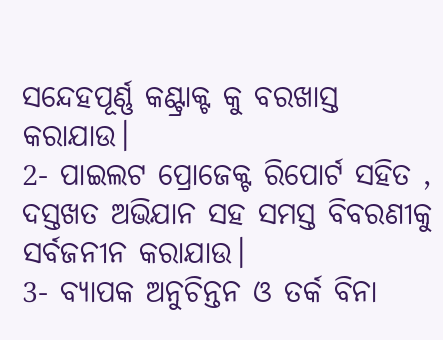ସନ୍ଦେହପୂର୍ଣ୍ଣ କଣ୍ଟ୍ରାକ୍ଟ କୁ ବରଖାସ୍ତ କରାଯାଉ।
2- ପାଇଲଟ ପ୍ରୋଜେକ୍ଟ ରିପୋର୍ଟ ସହିତ , ଦସ୍ତଖତ ଅଭିଯାନ ସହ ସମସ୍ତ ବିବରଣୀକୁ ସର୍ବଜନୀନ କରାଯାଉ।
3- ବ୍ୟାପକ ଅନୁଚିନ୍ତନ ଓ ତର୍କ ବିନା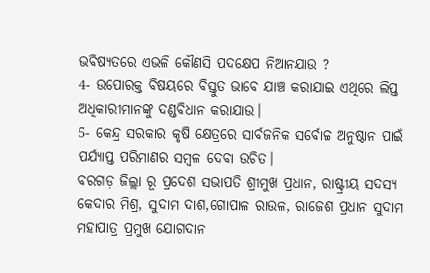ଭବିଷ୍ୟତରେ ଏଭଳି କୌଣସି ପଦକ୍ଷେପ ନିଆନଯାଉ ?
4- ଉପୋରକ୍ତ ବିଷୟରେ ବିସ୍ତୁତ ଭାବେ ଯାଞ୍ଚ କରାଯାଇ ଏଥିରେ ଲିପ୍ତ ଅଧିକାରୀମାନଙ୍କୁ ଦଣ୍ଡବିଧାନ କରାଯାଉ।
5- କେନ୍ଦ୍ର ସରକାର କୃଷି କ୍ଷେତ୍ରରେ ସାର୍ବଜନିକ ସର୍ବୋଚ୍ଚ ଅନୁଷ୍ଠାନ ପାଇଁ ପର୍ଯ୍ୟାପ୍ତ ପରିମାଣର ସମ୍ବଳ ଦେବା ଉଚିତ।
ବରଗଡ଼ ଜିଲ୍ଲା ରୂ ପ୍ରଦେଶ ସଭାପତି ଶ୍ରୀମୁଖ ପ୍ରଧାନ, ରାଷ୍ଟ୍ରୀୟ ସଦସ୍ୟ କେଦାର ମିଶ୍ର, ସୁଦାମ ଦାଶ,ଗୋପାଳ ରାଉଳ, ରାଜେଶ ପ୍ରଧାନ ସୁଦାମ ମହାପାତ୍ର ପ୍ରମୁଖ ଯୋଗଦାନ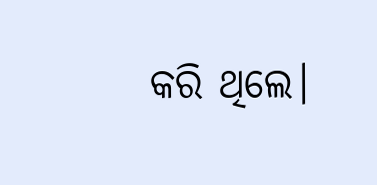କରି ଥିଲେ।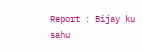Report : Bijay ku sahu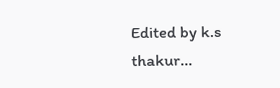Edited by k.s thakur...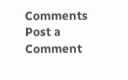Comments
Post a Comment